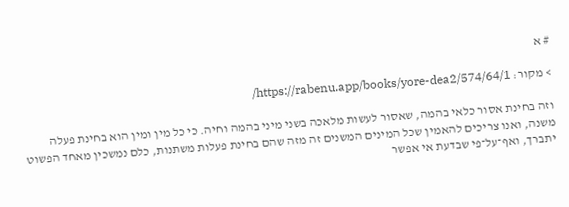# א

> מקור: https://rabenu.app/books/yore-dea2/574/64/1/

וזה בחינת אסור כלאי בהמה, שאסור לעשות מלאכה בשני מיני בהמה וחיה. כי כל מין ומין הוא בחינת פעלה משנה, ואנו צריכים להאמין שכל המינים המשנים זה מזה שהם בחינת פעלות משתנות, כלם נמשכין מאחד הפשוט יתברך, ואף־על־פי שבדעת אי אפשר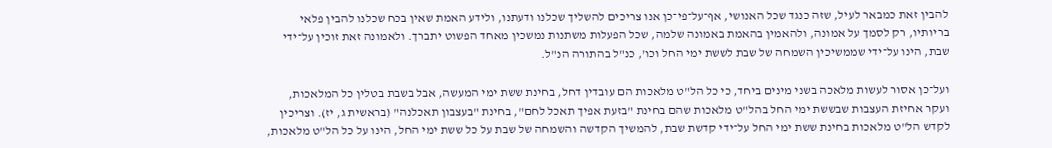להבין זאת כמבאר לעיל, שזה כנגד שכל האנושי, אף־על־פי־כן אנו צריכים להשליך שכלנו ודעתנו, ולידע האמת שאין בכח שכלנו להבין פלאי בריותיו, רק לסמך על אמונה, ולהאמין בהאמת באמונה שלמה, שכל הפעלות משתנות נמשכין מאחד הפשוט יתברך. ולאמונה זאת זוכין על־ידי שבת, הינו על־ידי שממשיכין השמחה של שבת לששת ימי החל וכו', כנ"ל בהתורה הנ"ל.

ועל־כן אסור לעשות מלאכה בשני מינים ביחד, כי כל הל"ט מלאכות הם עובדין דחל, בחינת ששת ימי המעשה, אבל בשבת בטלין כל המלאכות, ועקר אחיזת העצבות שבששת ימי החל בהל"ט מלאכות שהם בחינת "בזעת אפיך תאכל לחם", בחינת "בעצבון תאכלנה" (בראשית ג, יז). וצריכין לקדש הל"ט מלאכות בחינת ששת ימי החל על־ידי קדשת שבת, להמשיך הקדשה והשמחה של שבת על כל ששת ימי החל, הינו על כל הל"ט מלאכות,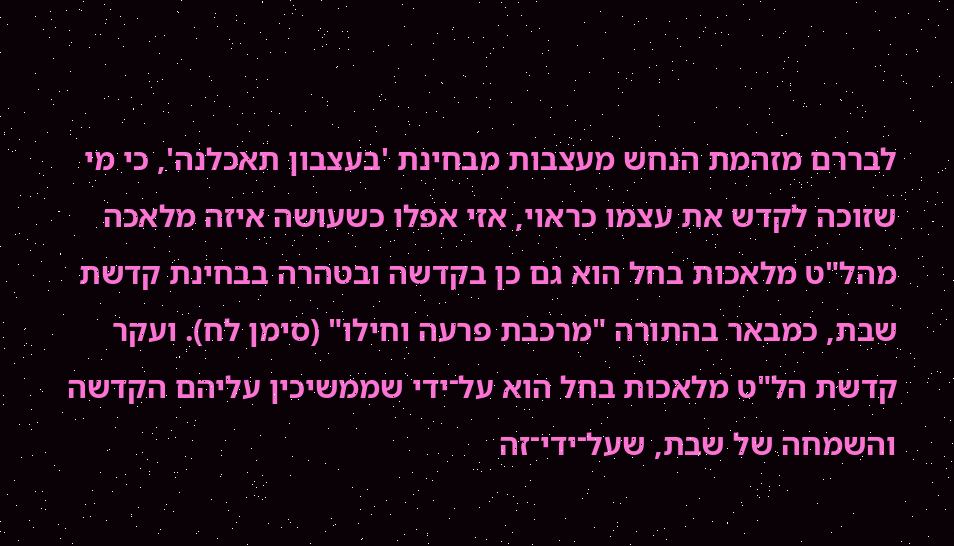לבררם מזהמת הנחש מעצבות מבחינת 'בעצבון תאכלנה', כי מי שזוכה לקדש את עצמו כראוי, אזי אפלו כשעושה איזה מלאכה מהל"ט מלאכות בחל הוא גם כן בקדשה ובטהרה בבחינת קדשת שבת, כמבאר בהתורה "מרכבת פרעה וחילו" (סימן לח). ועקר קדשת הל"ט מלאכות בחל הוא על־ידי שממשיכין עליהם הקדשה והשמחה של שבת, שעל־ידי־זה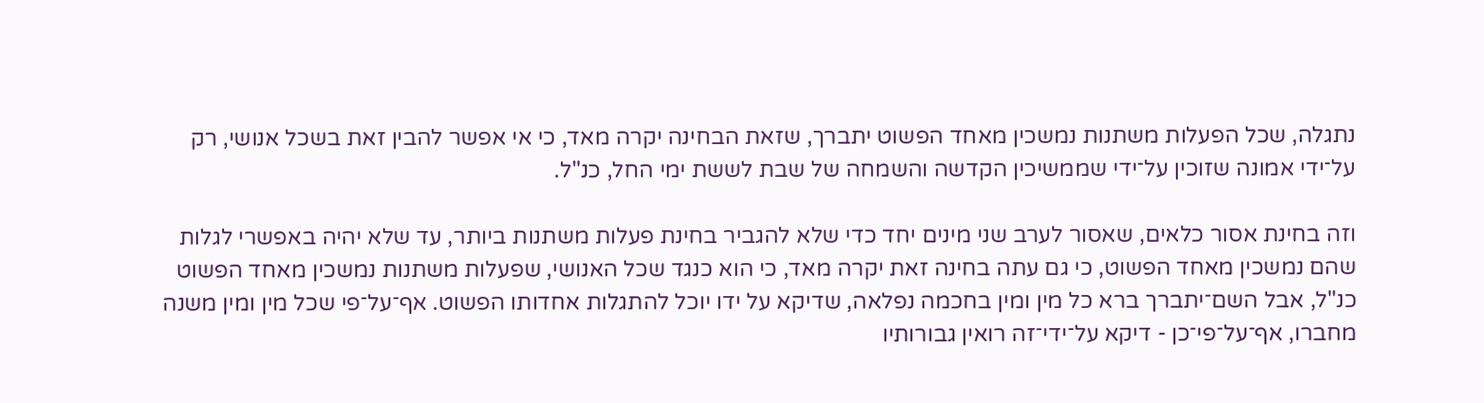נתגלה, שכל הפעלות משתנות נמשכין מאחד הפשוט יתברך, שזאת הבחינה יקרה מאד, כי אי אפשר להבין זאת בשכל אנושי, רק על־ידי אמונה שזוכין על־ידי שממשיכין הקדשה והשמחה של שבת לששת ימי החל, כנ"ל.

וזה בחינת אסור כלאים, שאסור לערב שני מינים יחד כדי שלא להגביר בחינת פעלות משתנות ביותר, עד שלא יהיה באפשרי לגלות שהם נמשכין מאחד הפשוט, כי גם עתה בחינה זאת יקרה מאד, כי הוא כנגד שכל האנושי, שפעלות משתנות נמשכין מאחד הפשוט כנ"ל, אבל השם־יתברך ברא כל מין ומין בחכמה נפלאה, שדיקא על ידו יוכל להתגלות אחדותו הפשוט. אף־על־פי שכל מין ומין משנה מחברו, אף־על־פי־כן - דיקא על־ידי־זה רואין גבורותיו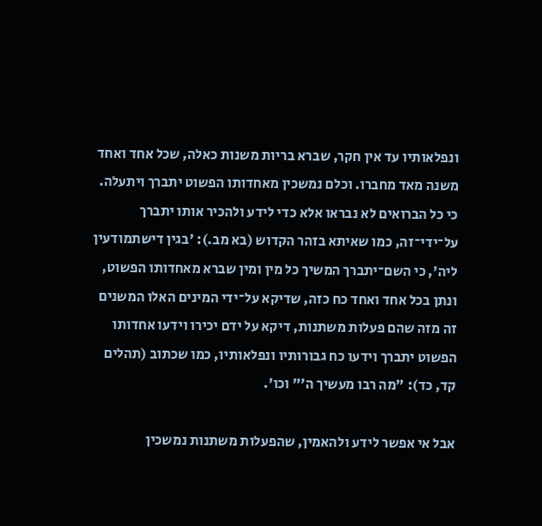ונפלאותיו עד אין חקר, שברא בריות משנות כאלה, שכל אחד ואחד משנה מאד מחברו. וכלם נמשכין מאחדותו הפשוט יתברך ויתעלה. כי כל הברואים לא נבראו אלא כדי לידע ולהכיר אותו יתברך על־ידי־זה, כמו שאיתא בזהר הקדוש (בא מב.): 'בגין דישתמודעין ליה', כי השם־יתברך המשיך כל מין ומין שברא מאחדותו הפשוט, ונתן בכל אחד ואחד כח כזה, שדיקא על־ידי המינים האלו המשנים זה מזה שהם פעלות משתנות, דיקא על ידם יכירו וידעו אחדותו הפשוט יתברך וידעו כח גבורותיו ונפלאותיו, כמו שכתוב (תהלים קד, כד): "מה רבו מעשיך ה'" וכו'.

אבל אי אפשר לידע ולהאמין, שהפעלות משתנות נמשכין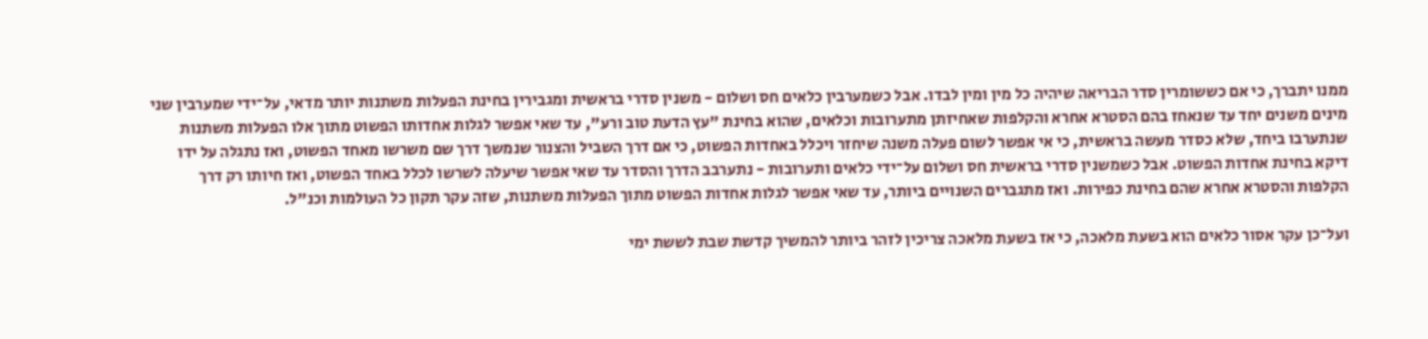ממנו יתברך, כי אם כששומרין סדר הבריאה שיהיה כל מין ומין לבדו. אבל כשמערבין כלאים חס ושלום - משנין סדרי בראשית ומגבירין בחינת הפעלות משתנות יותר מדאי, על־ידי שמערבין שני מינים משנים יחד עד שנאחז בהם הסטרא אחרא והקלפות שאחיזתן מתערובות וכלאים, שהוא בחינת "עץ הדעת טוב ורע", עד שאי אפשר לגלות אחדותו הפשוט מתוך אלו הפעלות משתנות שנתערבו ביחד, שלא כסדר מעשה בראשית, כי אי אפשר לשום פעלה משנה שיחזר ויכלל באחדות הפשוט, כי אם דרך השביל והצנור שנמשך דרך שם משרשו מאחד הפשוט, ואז נתגלה על ידו דיקא בחינת אחדות הפשוט. אבל כשמשנין סדרי בראשית חס ושלום על־ידי כלאים ותערובות - נתערבב הדרך והסדר עד שאי אפשר שיעלה לשרשו לכלל באחד הפשוט, ואז חיותו רק דרך הקלפות והסטרא אחרא שהם בחינת כפירות. ואז מתגברים השנויים ביותר, עד שאי אפשר לגלות אחדות הפשוט מתוך הפעלות משתנות, שזה עקר תקון כל העולמות וכנ"ל.

ועל־כן עקר אסור כלאים הוא בשעת מלאכה, כי אז בשעת מלאכה צריכין לזהר ביותר להמשיך קדשת שבת לששת ימי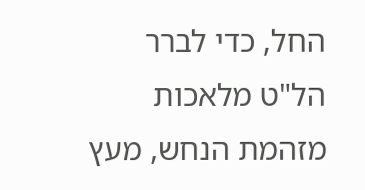החל, כדי לברר הל"ט מלאכות מזהמת הנחש, מעץ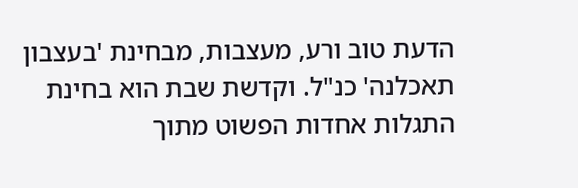הדעת טוב ורע, מעצבות, מבחינת 'בעצבון תאכלנה' כנ"ל. וקדשת שבת הוא בחינת התגלות אחדות הפשוט מתוך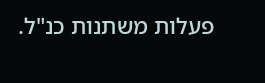פעלות משתנות כנ"ל.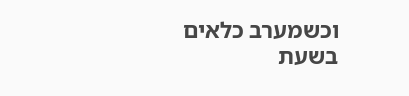וכשמערב כלאים בשעת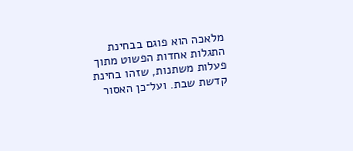מלאכה הוא פוגם בבחינת התגלות אחדות הפשוט מתוך פעלות משתנות, שזהו בחינת קדשת שבת. ועל־כן האסור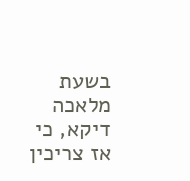בשעת מלאכה דיקא, כי אז צריכין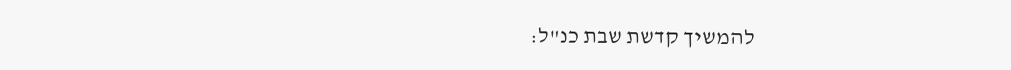להמשיך קדשת שבת כנ"ל: